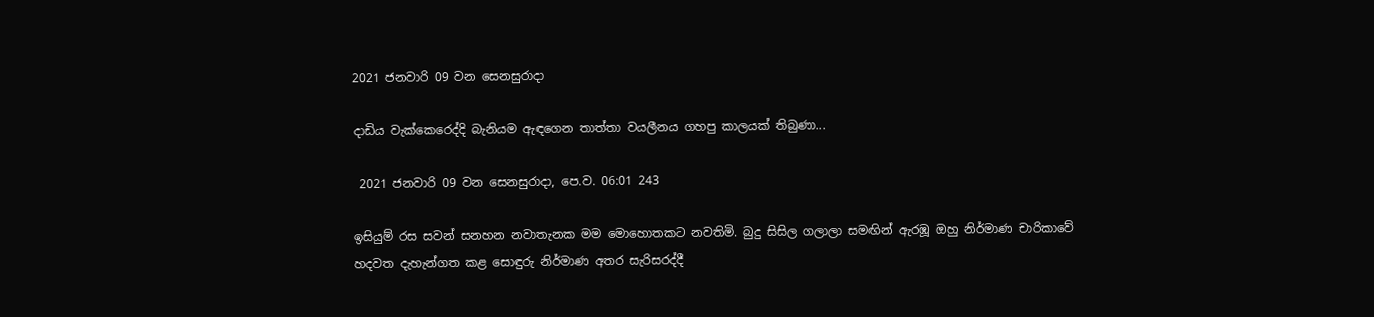2021 ජනවාරි 09 වන සෙනසුරාදා

දාඩිය වැක්කෙරෙද්දි බැනියම ඇඳගෙන තාත්තා වයලීනය ගහපු කාලයක් තිබුණා...

 2021 ජනවාරි 09 වන සෙනසුරාදා, පෙ.ව. 06:01 243

ඉසියුම් රස සවන් සනහන නවාතැනක මම මොහොතකට නවතිමි. බුදු සිසිල ගලාලා සමඟින් ඇරඹූ ඔහු නිර්මාණ චාරිකාවේ හදවත දැහැන්ගත කළ සොඳුරු නිර්මාණ අතර සැරිසරද්දී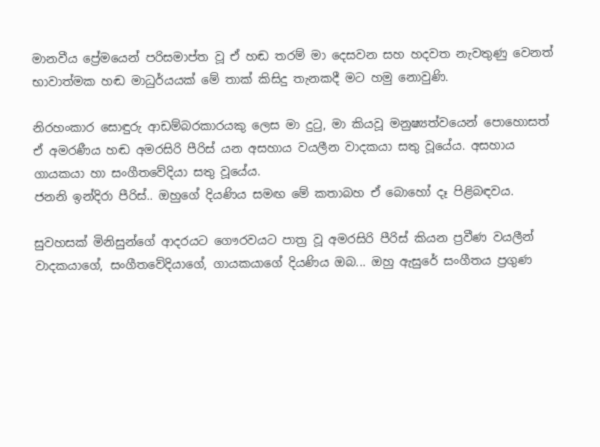මානවීය ප්‍රේමයෙන් පරිසමාප්ත වූ ඒ හඬ තරම් මා දෙසවන සහ හදවත නැවතුණු වෙනත් භාවාත්මක හඬ මාධුර්යයක් මේ තාක් කිසිදු තැනකදී මට හමු නොවුණි.

නිරහංකාර සොඳුරු ආඩම්බරකාරයකු ලෙස මා දුටු, මා කියවූ මනුෂ්‍යත්වයෙන් පොහොසත් ඒ අමරණීය හඬ අමරසිරි පීරිස් යන අසහාය වයලීන වාදකයා සතු වූයේය. අසහාය ගායකයා හා සංගීතවේදියා සතු වූයේය.
ජනනි ඉන්දිරා පීරිස්.. ඔහුගේ දියණිය සමඟ මේ කතාබහ ඒ බොහෝ දෑ පිළිබඳවය.

සුවහසක් මිනිසුන්ගේ ආදරයට ගෞරවයට පාත්‍ර වූ අමරසිරි පීරිස් කියන ප්‍රවීණ වයලීන් වාදකයාගේ, සංගීතවේදියාගේ, ගායකයාගේ දියණිය ඔබ... ඔහු ඇසුරේ සංගීතය ප්‍රගුණ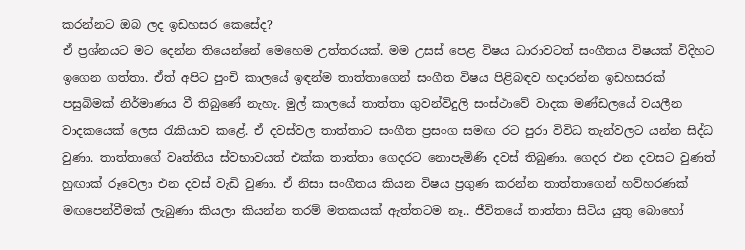කරන්නට ඔබ ලද ඉඩහසර කෙසේද?
ඒ ප්‍රශ්නයට මට දෙන්න තියෙන්නේ මෙහෙම උත්තරයක්. මම උසස් පෙළ විෂය ධාරාවටත් සංගීතය විෂයක් විදිහට ඉගෙන ගත්තා. ඒත් අපිට පුංචි කාලයේ ඉඳන්ම තාත්තාගෙන් සංගීත විෂය පිළිබඳව හදාරන්න ඉඩහසරක් පසුබිමක් නිර්මාණය වී තිබුණේ නැහැ. මුල් කාලයේ තාත්තා ගුවන්විදුලි සංස්ථාවේ වාදක මණ්ඩලයේ වයලීන වාදකයෙක් ලෙස රැකියාව කළේ. ඒ දවස්වල තාත්තාට සංගීත ප්‍රසංග සමඟ රට පුරා විවිධ තැන්වලට යන්න සිද්ධ වුණා. තාත්තාගේ වෘත්තිය ස්වභාවයත් එක්ක තාත්තා ගෙදරට නොපැමිණි දවස් තිබුණා. ගෙදර එන දවසට වුණත් හුඟාක් රූවෙලා එන දවස් වැඩි වුණා. ඒ නිසා සංගීතය කියන විෂය ප්‍රගුණ කරන්න තාත්තාගෙන් හව්හරණක් මඟපෙන්වීමක් ලැබුණා කියලා කියන්න තරම් මතකයක් ඇත්තටම නෑ.. ජීවිතයේ තාත්තා සිටිය යුතු බොහෝ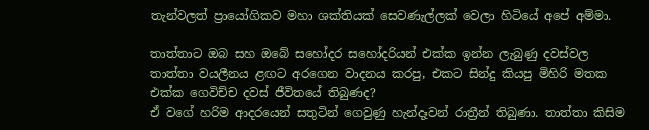තැන්වලත් ප්‍රායෝගිකව මහා ශක්තියක් සෙවණැල්ලක් වෙලා හිටියේ අපේ අම්මා.

තාත්තාට ඔබ සහ ඔබේ සහෝදර සහෝදරියන් එක්ක ඉන්න ලැබුණු දවස්වල තාත්තා වයලීනය ළඟට අරගෙන වාදනය කරපු, එකට සින්දු කියපු මිහිරි මතක එක්ක ගෙවිච්ච දවස් ජීවිතයේ තිබුණද?
ඒ වගේ හරිම ආදරයෙන් සතුටින් ගෙවුණු හැන්දෑවන් රාත්‍රීන් තිබුණා. තාත්තා කිසිම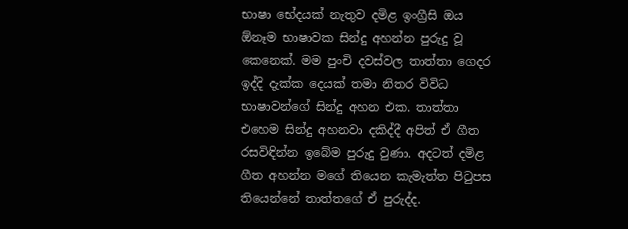භාෂා භේදයක් නැතුව දමිළ ඉංග්‍රීසි ඔය ඕනෑම භාෂාවක සින්දු අහන්න පුරුදු වූ කෙනෙක්. මම පුංචි දවස්වල තාත්තා ගෙදර ඉද්දි දැක්ක දෙයක් තමා නිතර විවිධ භාෂාවන්ගේ සින්දු අහන එක. තාත්තා එහෙම සින්දු අහනවා දකිද්දී අපිත් ඒ ගීත රසවිඳින්න ඉබේම පුරුදු වුණා. අදටත් දමිළ ගීත අහන්න මගේ තියෙන කැමැත්ත පිටුපස තියෙන්නේ තාත්තගේ ඒ පුරුද්ද.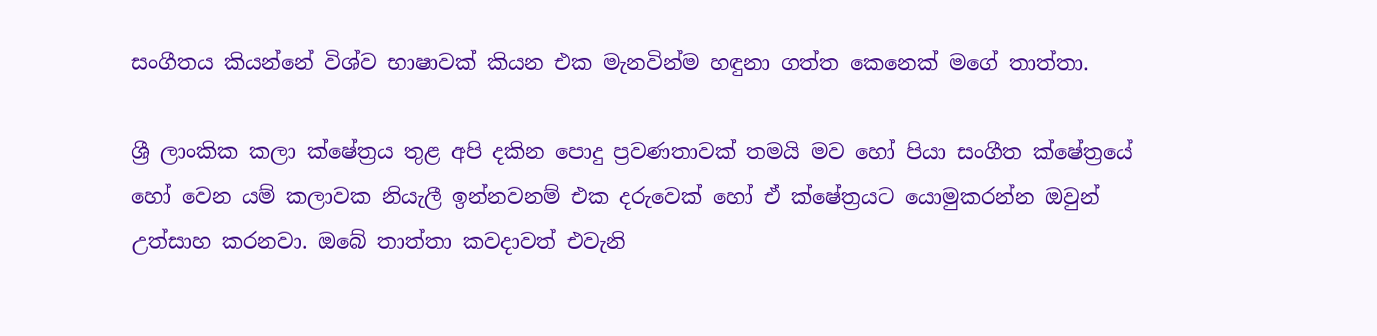සංගීතය කියන්නේ විශ්ව භාෂාවක් කියන එක මැනවින්ම හඳුනා ගත්ත කෙනෙක් මගේ තාත්තා.

ශ්‍රී ලාංකික කලා ක්ෂේත්‍රය තුළ අපි දකින පොදු ප්‍රවණතාවක් තමයි මව හෝ පියා සංගීත ක්ෂේත්‍රයේ හෝ වෙන යම් කලාවක නියැලී ඉන්නවනම් එක දරුවෙක් හෝ ඒ ක්ෂේත්‍රයට යොමුකරන්න ඔවුන් උත්සාහ කරනවා. ඔබේ තාත්තා කවදාවත් එවැනි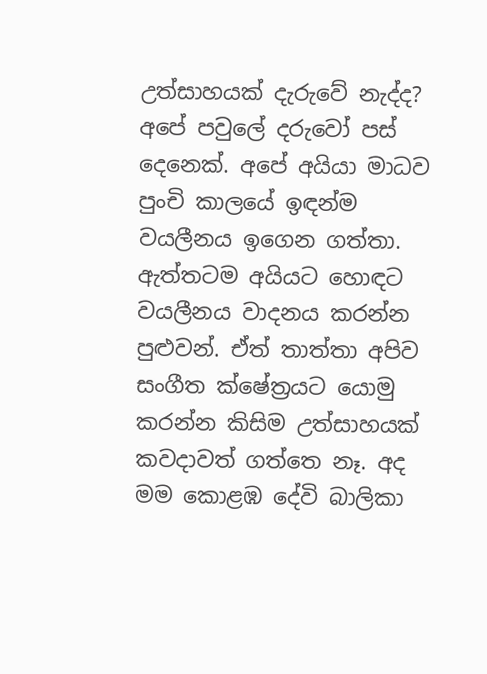උත්සාහයක් දැරුවේ නැද්ද?
අපේ පවුලේ දරුවෝ පස් දෙනෙක්. අපේ අයියා මාධව පුංචි කාලයේ ඉඳන්ම වයලීනය ඉගෙන ගත්තා. ඇත්තටම අයියට හොඳට වයලීනය වාදනය කරන්න පුළුවන්. ඒත් තාත්තා අපිව සංගීත ක්ෂේත්‍රයට යොමු කරන්න කිසිම උත්සාහයක් කවදාවත් ගත්තෙ නෑ. අද මම කොළඹ දේවි බාලිකා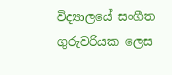විද්‍යාලයේ සංගීත ගුරුවරියක ලෙස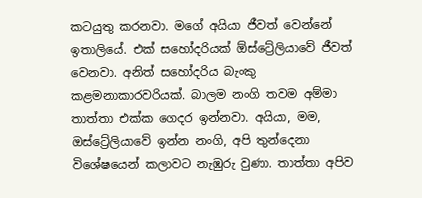කටයුතු කරනවා. මගේ අයියා ජීවත් වෙන්නේ ඉතාලියේ. එක් සහෝදරියක් ඕස්ට්‍රේලියාවේ ජීවත් වෙනවා. අනිත් සහෝදරිය බැංකු කළමනාකාරවරියක්. බාලම නංගි තවම අම්මා තාත්තා එක්ක ගෙදර ඉන්නවා. අයියා, මම, ඔස්ට්‍රේලියාවේ ඉන්න නංගි, අපි තුන්දෙනා විශේෂයෙන් කලාවට නැඹුරු වුණා. තාත්තා අපිව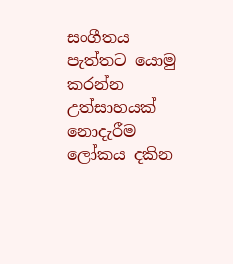සංගීතය පැත්තට යොමු කරන්න උත්සාහයක් නොදැරීම ලෝකය දකින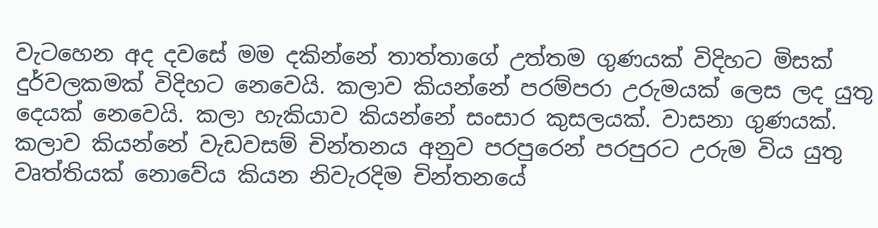වැටහෙන අද දවසේ මම දකින්නේ තාත්තාගේ උත්තම ගුණයක් විදිහට මිසක් දුර්වලකමක් විදිහට නෙවෙයි. කලාව කියන්නේ පරම්පරා උරුමයක් ලෙස ලද යුතු දෙයක් නෙවෙයි. කලා හැකියාව කියන්නේ සංසාර කුසලයක්. වාසනා ගුණයක්. කලාව කියන්නේ වැඩවසම් චින්තනය අනුව පරපුරෙන් පරපුරට උරුම විය යුතු වෘත්තියක් නොවේය කියන නිවැරදිම චින්තනයේ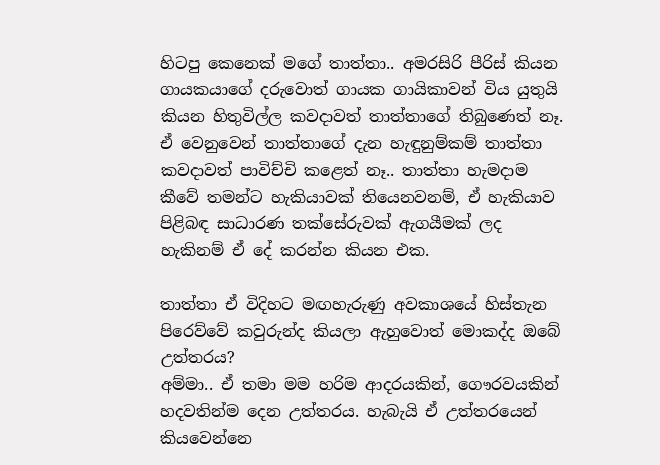හිටපු කෙනෙක් මගේ තාත්තා.. අමරසිරි පීරිස් කියන ගායකයාගේ දරුවොත් ගායක ගායිකාවන් විය යුතුයි කියන හිතුවිල්ල කවදාවත් තාත්තාගේ තිබුණෙත් නෑ. ඒ වෙනුවෙන් තාත්තාගේ දැන හැඳුනුම්කම් තාත්තා කවදාවත් පාවිච්චි කළෙත් නෑ.. තාත්තා හැමදාම කීවේ තමන්ට හැකියාවක් තියෙනවනම්, ඒ හැකියාව පිළිබඳ සාධාරණ තක්සේරුවක් ඇගයීමක් ලද හැකිනම් ඒ දේ කරන්න කියන එක.

තාත්තා ඒ විදිහට මඟහැරුණු අවකාශයේ හිස්තැන පිරෙව්වේ කවුරුන්ද කියලා ඇහුවොත් මොකද්ද ඔබේ උත්තරය?
අම්මා.. ඒ තමා මම හරිම ආදරයකින්, ගෞරවයකින් හදවතින්ම දෙන උත්තරය. හැබැයි ඒ උත්තරයෙන් කියවෙන්නෙ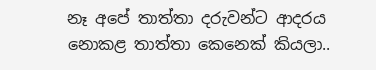නෑ අපේ තාත්තා දරුවන්ට ආදරය නොකළ තාත්තා කෙනෙක් කියලා..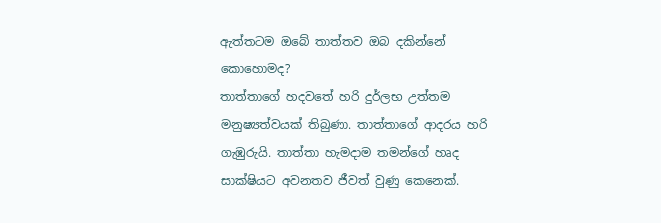ඇත්තටම ඔබේ තාත්තව ඔබ දකින්නේ කොහොමද?
තාත්තාගේ හදවතේ හරි දුර්ලභ උත්තම මනුෂ්‍යත්වයක් තිබුණා. තාත්තාගේ ආදරය හරි ගැඹුරුයි. තාත්තා හැමදාම තමන්ගේ හෘද සාක්ෂියට අවනතව ජීවත් වුණු කෙනෙක්.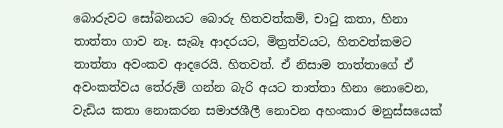බොරුවට සෝබනයට බොරු හිතවත්කම්, චාටු කතා, හිනා තාත්තා ගාව නෑ. සැබෑ ආදරයට, මිත්‍රත්වයට, හිතවත්කමට තාත්තා අවංකව ආදරෙයි. හිතවත්. ඒ නිසාම තාත්තාගේ ඒ අවංකත්වය තේරුම් ගන්න බැරි අයට තාත්තා හිනා නොවෙන, වැඩිය කතා නොකරන සමාජශීලී නොවන අහංකාර මනුස්සයෙක්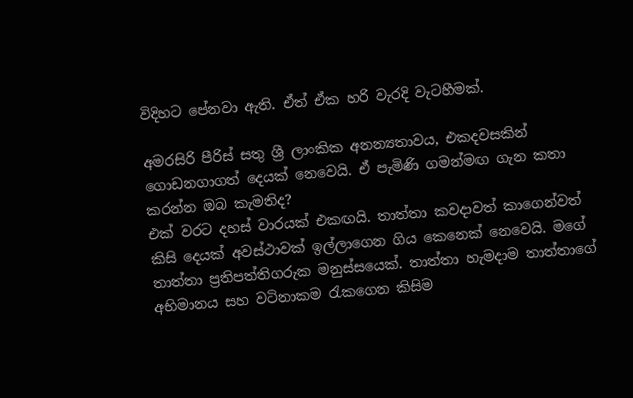විදිහට පේනවා ඇති. ඒත් ඒක හරි වැරදි වැටහීමක්.

අමරසිරි පීරිස් සතු ශ්‍රී ලාංකික අනන්‍යතාවය, එකදවසකින් ගොඩනගාගත් දෙයක් නෙවෙයි. ඒ පැමිණි ගමන්මඟ ගැන කතා කරන්න ඔබ කැමතිද?
එක් වරට දහස් වාරයක් එකඟයි. තාත්තා කවදාවත් කාගෙන්වත් කිසි දෙයක් අවස්ථාවක් ඉල්ලාගෙන ගිය කෙනෙක් නෙවෙයි. මගේ තාත්තා ප්‍රතිපත්තිගරුක මනුස්සයෙක්. තාත්තා හැමදාම තාත්තාගේ අභිමානය සහ වටිනාකම රැකගෙන කිසිම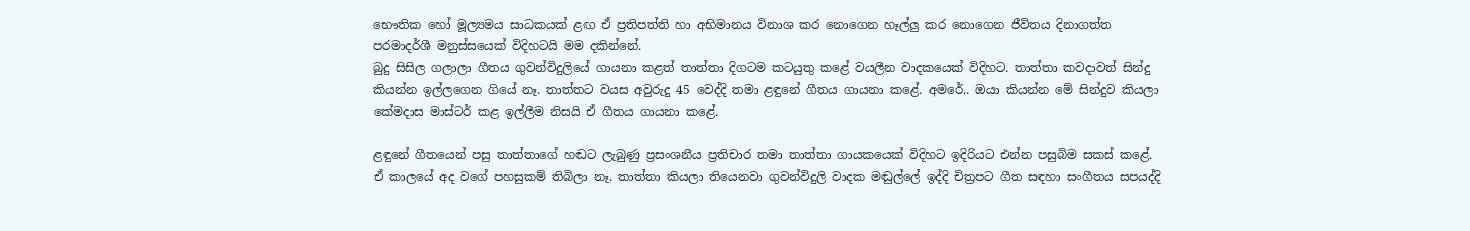භෞතික හෝ මූල්‍යමය සාධකයක් ළඟ ඒ ප්‍රතිපත්ති හා අභිමානය විනාශ කර නොගෙන හෑල්ලු කර නොගෙන ජීවිතය දිනාගත්ත පරමාදර්ශී මනුස්සයෙක් විදිහටයි මම දකින්නේ.
බුදු සිසිල ගලාලා ගීතය ගුවන්විදුලියේ ගායනා කළත් තාත්තා දිගටම කටයුතු කළේ වයලීන වාදකයෙක් විදිහට. තාත්තා කවදාවත් සින්දු කියන්න ඉල්ලගෙන ගියේ නෑ. තාත්තට වයස අවුරුදු 45 වෙද්දි තමා ළඳුනේ ගීතය ගායනා කළේ. අමරේ.. ඔයා කියන්න මේ සින්දුව කියලා කේමදාස මාස්ටර් කළ ඉල්ලීම නිසයි ඒ ගීතය ගායනා කළේ.

ළඳුනේ ගීතයෙන් පසු තාත්තාගේ හඬට ලැබුණු ප්‍රසංශනීය ප්‍රතිචාර තමා තාත්තා ගායකයෙක් විදිහට ඉදිරියට එන්න පසුබිම සකස් කළේ.
ඒ කාලයේ අද වගේ පහසුකම් තිබිලා නෑ. තාත්තා කියලා තියෙනවා ගුවන්විදුලි වාදක මඬුල්ලේ ඉද්දි චිත්‍රපට ගීත සඳහා සංගීතය සපයද්දි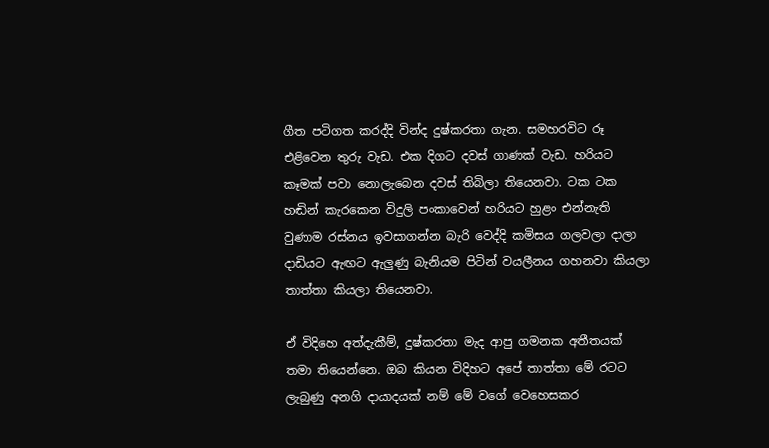ගීත පටිගත කරද්දි වින්ද දුෂ්කරතා ගැන. සමහරවිට රූ එළිවෙන තුරු වැඩ. එක දිගට දවස් ගාණක් වැඩ. හරියට කෑමක් පවා නොලැබෙන දවස් තිබිලා තියෙනවා. ටක ටක හඬින් කැරකෙන විදුලි පංකාවෙන් හරියට හුළං එන්නැති වුණාම රස්නය ඉවසාගන්න බැරි වෙද්දි කමිසය ගලවලා දාලා දාඩියට ඇඟට ඇලුණු බැනියම පිටින් වයලීනය ගහනවා කියලා තාත්තා කියලා තියෙනවා.

ඒ විදිහෙ අත්දැකීම්, දුෂ්කරතා මැද ආපු ගමනක අතීතයක් තමා තියෙන්නෙ. ඔබ කියන විදිහට අපේ තාත්තා මේ රටට ලැබුණු අනගි දායාදයක් නම් මේ වගේ වෙහෙසකර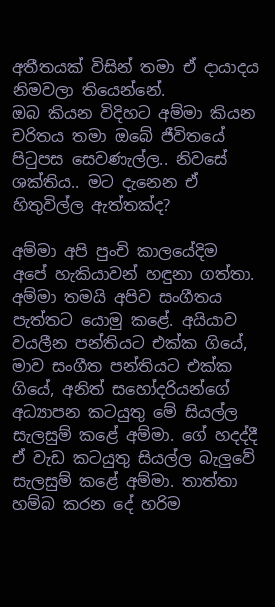අතීතයක් විසින් තමා ඒ දායාදය නිමවලා තියෙන්නේ.
ඔබ කියන විදිහට අම්මා කියන චරිතය තමා ඔබේ ජීවිතයේ පිටුපස සෙවණැල්ල.. නිවසේ ශක්තිය.. මට දැනෙන ඒ හිතුවිල්ල ඇත්තක්ද?

අම්මා අපි පුංචි කාලයේදිම අපේ හැකියාවන් හඳුනා ගත්තා. අම්මා තමයි අපිව සංගීතය පැත්තට යොමු කළේ. අයියාව වයලීන පන්තියට එක්ක ගියේ, මාව සංගීත පන්තියට එක්ක ගියේ, අනිත් සහෝදරියන්ගේ අධ්‍යාපන කටයුතු මේ සියල්ල සැලසුම් කළේ අම්මා. ගේ හදද්දී ඒ වැඩ කටයුතු සියල්ල බැලුවේ සැලසුම් කළේ අම්මා. තාත්තා හම්බ කරන දේ හරිම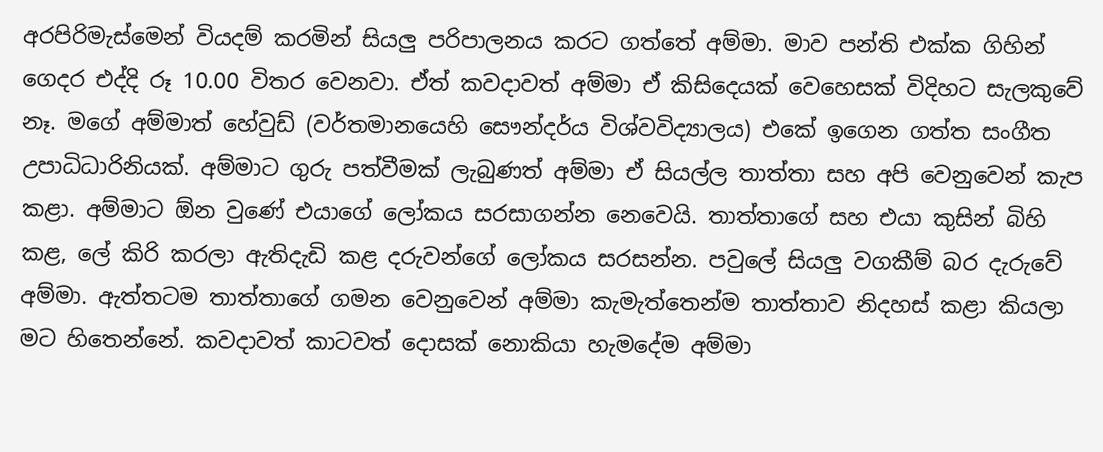අරපිරිමැස්මෙන් වියදම් කරමින් සියලු පරිපාලනය කරට ගත්තේ අම්මා. මාව පන්ති එක්ක ගිහින් ගෙදර එද්දි රූ 10.00 විතර වෙනවා. ඒත් කවදාවත් අම්මා ඒ කිසිදෙයක් වෙහෙසක් විදිහට සැලකුවේ නෑ. මගේ අම්මාත් හේවුඩ් (වර්තමානයෙහි සෞන්දර්ය විශ්වවිද්‍යාලය) එකේ ඉගෙන ගත්ත සංගීත උපාධිධාරිනියක්. අම්මාට ගුරු පත්වීමක් ලැබුණත් අම්මා ඒ සියල්ල තාත්තා සහ අපි වෙනුවෙන් කැප කළා. අම්මාට ඕන වුණේ එයාගේ ලෝකය සරසාගන්න නෙවෙයි. තාත්තාගේ සහ එයා කුසින් බිහි කළ, ලේ කිරි කරලා ඇතිදැඩි කළ දරුවන්ගේ ලෝකය සරසන්න. පවුලේ සියලු වගකීම් බර දැරුවේ අම්මා. ඇත්තටම තාත්තාගේ ගමන වෙනුවෙන් අම්මා කැමැත්තෙන්ම තාත්තාව නිදහස් කළා කියලා මට හිතෙන්නේ. කවදාවත් කාටවත් දොසක් නොකියා හැමදේම අම්මා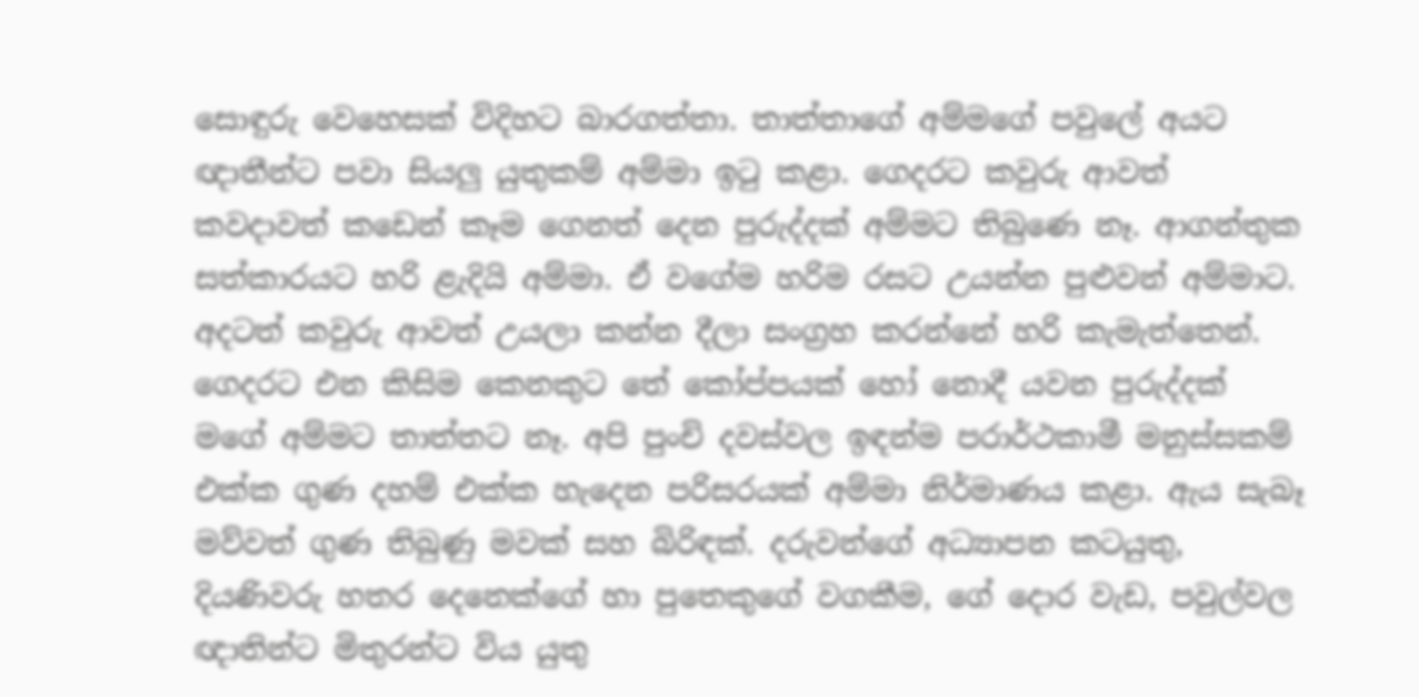සොඳුරු වෙහෙසක් විදිහට බාරගත්තා. තාත්තාගේ අම්මගේ පවුලේ අයට ඥාතීන්ට පවා සියලු යුතුකම් අම්මා ඉටු කළා. ගෙදරට කවුරු ආවත් කවදාවත් කඩෙන් කෑම ගෙනත් දෙන පුරුද්දක් අම්මට තිබු‍ණෙ නෑ. ආගන්තුක සත්කාරයට හරි ළැදියි අම්මා. ඒ වගේම හරිම රසට උයන්න පුළුවන් අම්මාට. අදටත් කවුරු ආවත් උයලා කන්න දීලා සංග්‍රහ කරන්නේ හරි කැමැත්තෙන්. ගෙදරට එන කිසිම කෙනකුට තේ කෝප්පයක් හෝ නොදී යවන පුරුද්දක් මගේ අම්මට තාත්තට නෑ. අපි පුංචි දවස්වල ඉඳන්ම පරාර්ථකාමී මනුස්සකම් එක්ක ගුණ දහම් එක්ක හැදෙන පරිසරයක් අම්මා නිර්මාණය කළා. ඇය සැබෑ මව්වත් ගුණ තිබුණු මවක් සහ බිරිඳක්. දරුවන්ගේ අධ්‍යාපන කටයුතු, දියණිවරු හතර දෙනෙක්ගේ හා පුතෙකුගේ වගකීම, ගේ දොර වැඩ, පවුල්වල ඥාතින්ට මිතුරන්ට විය යුතු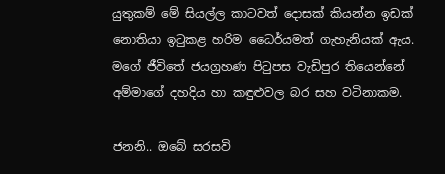යුතුකම් මේ සියල්ල කාටවත් දොසක් කියන්න ඉඩක් නොතියා ඉටුකළ හරිම ධෛර්යමත් ගැහැනියක් ඇය. මගේ ජීවිතේ ජයග්‍රහණ පිටුපස වැඩිපුර තියෙන්නේ අම්මාගේ දහදිය හා කඳුළුවල බර සහ වටිනාකම.

ජනනි.. ඔබේ සරසවි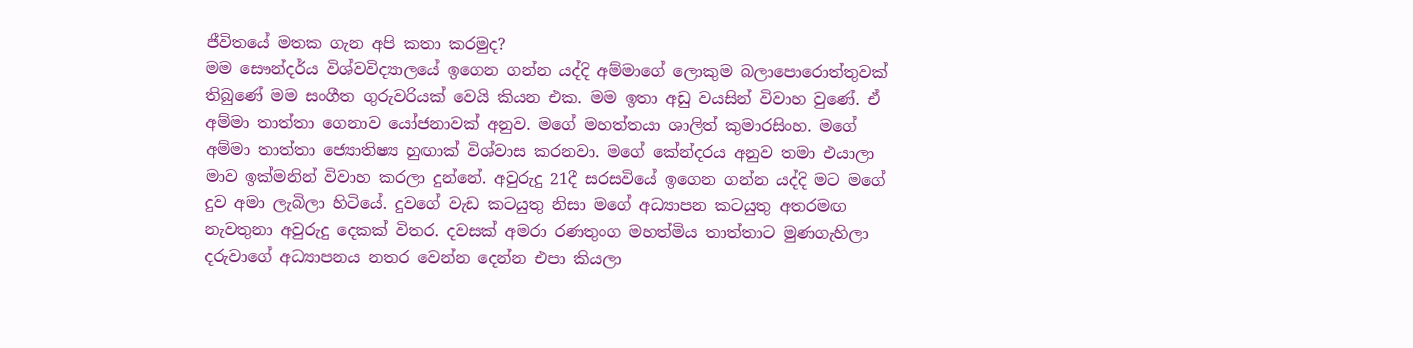ජීවිතයේ මතක ගැන අපි කතා කරමුද?
මම සෞන්දර්ය විශ්වවිද්‍යාලයේ ඉගෙන ගන්න යද්දි අම්මාගේ ලොකුම බලාපොරොත්තුවක් තිබුණේ මම සංගීත ගුරුවරියක් වෙයි කියන එක. මම ඉතා අඩු වයසින් විවාහ වුණේ. ඒ අම්මා තාත්තා ගෙනාව යෝජනාවක් අනුව. මගේ මහත්තයා ශාලිත් කුමාරසිංහ. මගේ අම්මා තාත්තා ජ්‍යොතිෂ්‍ය හුඟාක් විශ්වාස කරනවා. මගේ කේන්දරය අනුව තමා එයාලා මාව ඉක්මනින් විවාහ කරලා දුන්නේ. අවුරුදු 21දී සරසවියේ ඉගෙන ගන්න යද්දි මට මගේ දුව අමා ලැබිලා හිටියේ. දුවගේ වැඩ කටයුතු නිසා මගේ අධ්‍යාපන කටයුතු අතරමඟ නැවතුනා අවුරුදු දෙකක් විතර. දවසක් අමරා රණතුංග මහත්මිය තාත්තාට මුණගැහිලා දරුවාගේ අධ්‍යාපනය නතර වෙන්න දෙන්න එපා කියලා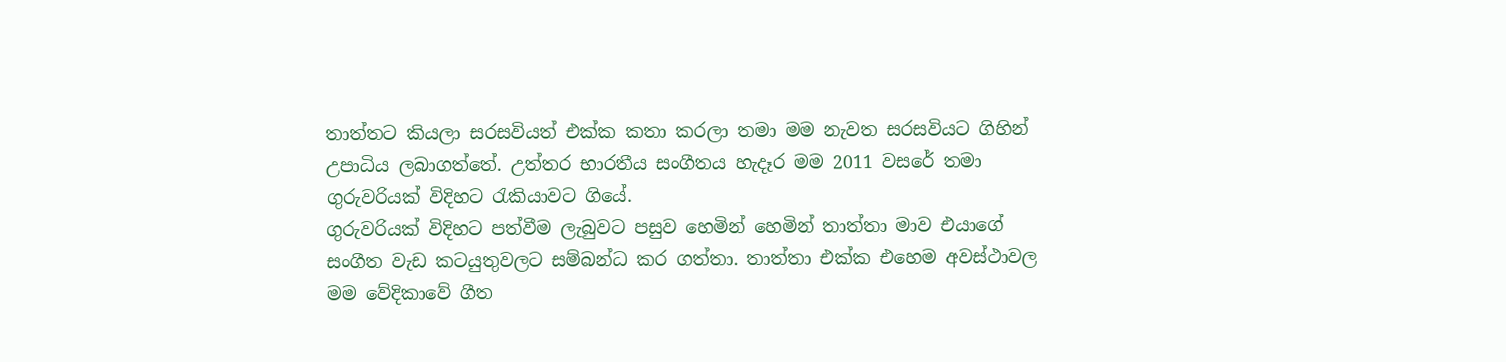තාත්තට කියලා සරසවියත් එක්ක කතා කරලා තමා මම නැවත සරසවියට ගිහින් උපාධිය ලබාගත්තේ. උත්තර භාරතීය සංගීතය හැදෑර මම 2011 වසරේ තමා ගුරුවරියක් විදිහට රැකියාවට ගියේ.
ගුරුවරියක් විදිහට පත්වීම ලැබුවට පසුව හෙමින් හෙමින් තාත්තා මාව එයාගේ සංගීත වැඩ කටයුතුවලට සම්බන්ධ කර ගත්තා. තාත්තා එක්ක එහෙම අවස්ථාවල මම වේදිකාවේ ගීත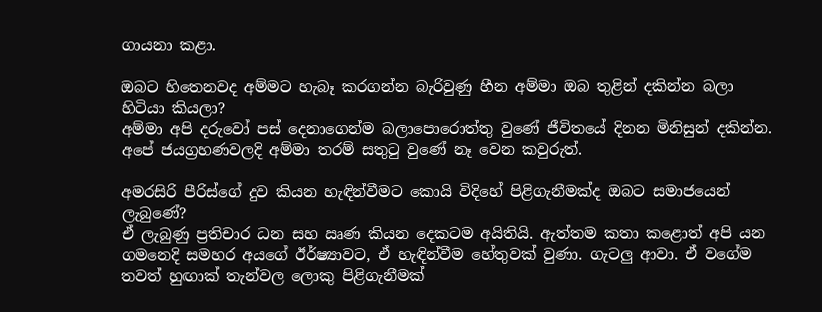ගායනා කළා.

ඔබට හිතෙනවද අම්මට හැබෑ කරගන්න බැරිවුණු හීන අම්මා ඔබ තුළින් දකින්න බලා හිටියා කියලා?
අම්මා අපි දරුවෝ පස් දෙනාගෙන්ම බලාපොරොත්තු වුණේ ජීවිතයේ දිනන මිනිසුන් දකින්න. අපේ ජයග්‍රහණවලදි අම්මා තරම් සතුටු වුණේ නෑ වෙන කවුරුත්.

අමරසිරි පීරිස්ගේ දුව කියන හැඳින්වීමට කොයි විදිහේ පිළිගැනීමක්ද ඔබට සමාජයෙන් ලැබුණේ?
ඒ ලැබුණු ප්‍රතිචාර ධන සහ ඍණ කියන දෙකටම අයිතියි. ඇත්තම කතා කළොත් අපි යන ගමනෙදි සමහර අයගේ ඊර්ෂ්‍යාවට, ඒ හැඳින්වීම හේතුවක් වුණා. ගැටලු ආවා. ඒ වගේම තවත් හුඟාක් තැන්වල ලොකු පිළිගැනීමක්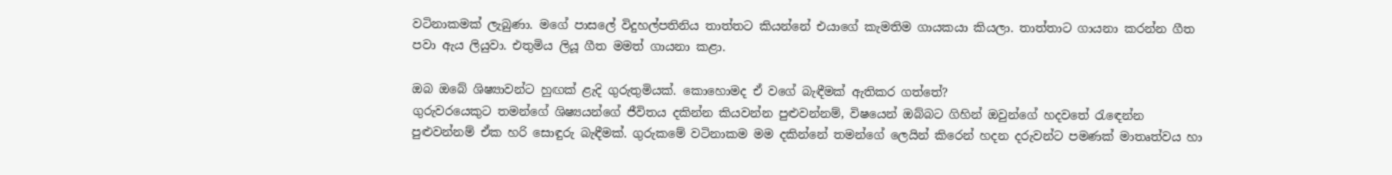වටිනාකමක් ලැබුණා. මගේ පාසලේ විදුහල්පතිනිය තාත්තට කියන්නේ එයාගේ කැමතිම ගායකයා කියලා. තාත්තාට ගායනා කරන්න ගීත පවා ඇය ලියුවා. එතුමිය ලියූ ගීත මමත් ගායනා කළා.

ඔබ ඔබේ ශිෂ්‍යාවන්ට හුඟක් ළැදි ගුරුතුමියක්. කොහොමද ඒ වගේ බැඳීමක් ඇතිකර ගත්තේ?
ගුරුවරයෙකුට තමන්ගේ ශිෂ්‍යයන්ගේ ජීවිතය දකින්න කියවන්න පුළුවන්නම්, විෂයෙන් ඔබ්බට ගිහින් ඔවුන්ගේ හදවතේ රැඳෙන්න පුළුවන්නම් ඒක හරි සොඳුරු බැඳීමක්. ගුරුකමේ වටිනාකම මම දකින්නේ තමන්ගේ ලෙයින් කිරෙන් හදන දරුවන්ට පමණක් මාතෘත්වය හා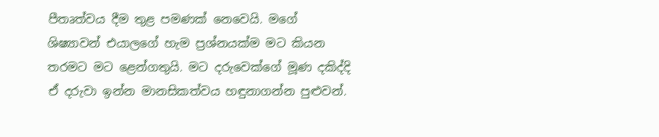පීතෘත්වය දීම තුළ පමණක් නෙවෙයි. මගේ ශිෂ්‍යාවන් එයාලගේ හැම ප්‍රශ්නයක්ම මට කියන තරමට මට ළෙන්ගතුයි. මට දරුවෙක්ගේ මූණ දකිද්දි ඒ දරුවා ඉන්න මානසිකත්වය හඳුනාගන්න පුළුවන්.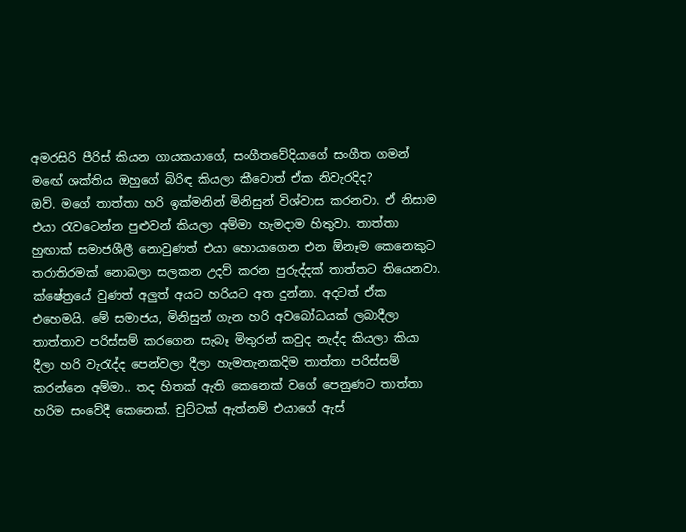අමරසිරි පීරිස් කියන ගායකයාගේ, සංගීතවේදියාගේ සංගීත ගමන් මඟේ ශක්තිය ඔහුගේ බිරිඳ කියලා කීවොත් ඒක නිවැරදිද?
ඔව්. මගේ තාත්තා හරි ඉක්මනින් මිනිසුන් විශ්වාස කරනවා. ඒ නිසාම එයා රැවටෙන්න පුළුවන් කියලා අම්මා හැමදාම හිතුවා. තාත්තා හුඟාක් සමාජශීලී නොවුණත් එයා හොයාගෙන එන ඕනෑම කෙනෙකුට තරාතිරමක් නොබලා සලකන උදව් කරන පුරුද්දක් තාත්තට තියෙනවා. ක්ෂේත්‍රයේ වුණත් අලුත් අයට හරියට අත දුන්නා. අදටත් ඒක එහෙමයි. මේ සමාජය, මිනිසුන් ගැන හරි අවබෝධයක් ලබාදීලා තාත්තාව පරිස්සම් කරගෙන සැබෑ මිතුරන් කවුද නැද්ද කියලා කියා දීලා හරි වැරැද්ද පෙන්වලා දීලා හැමතැනකදිම තාත්තා පරිස්සම් කරන්නෙ අම්මා.. තද හිතක් ඇති කෙනෙක් වගේ පෙනුණට තාත්තා හරිම සංවේදී කෙනෙක්. චුට්ටක් ඇත්නම් එයාගේ ඇස්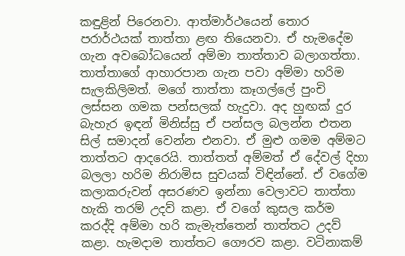කඳුළින් පිරෙනවා. ආත්මාර්ථයෙන් තොර පරාර්ථයක් තාත්තා ළඟ තියෙනවා. ඒ හැමදේම ගැන අවබෝධයෙන් අම්මා තාත්තාව බලාගත්තා. තාත්තාගේ ආහාරපාන ගැන පවා අම්මා හරිම සැලකිලිමත්. මගේ තාත්තා කෑගල්ලේ පුංචි ලස්සන ගමක පන්සලක් හැදුවා. අද හුඟක් දුර බැහැර ඉඳන් මිනිස්සු ඒ පන්සල බලන්න එතන සිල් සමාදන් වෙන්න එනවා. ඒ මුළු ගමම අම්මට තාත්තට ආදරෙයි. තාත්තත් අම්මත් ඒ දේවල් දිහා බලලා හරිම නිරාමිස සුවයක් විඳින්නේ. ඒ වගේම කලාකරුවන් අසරණව ඉන්නා වෙලාවට තාත්තා හැකි තරම් උදව් කළා. ඒ වගේ කුසල කර්ම කරද්දි අම්මා හරි කැමැත්තෙන් තාත්තට උදව් කළා. හැමදාම තාත්තට ගෞරව කළා. වටිනාකම්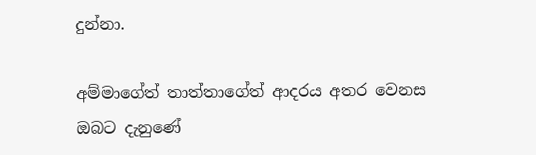දුන්නා.

අම්මාගේත් තාත්තාගේත් ආදරය අතර වෙනස ඔබට දැනුණේ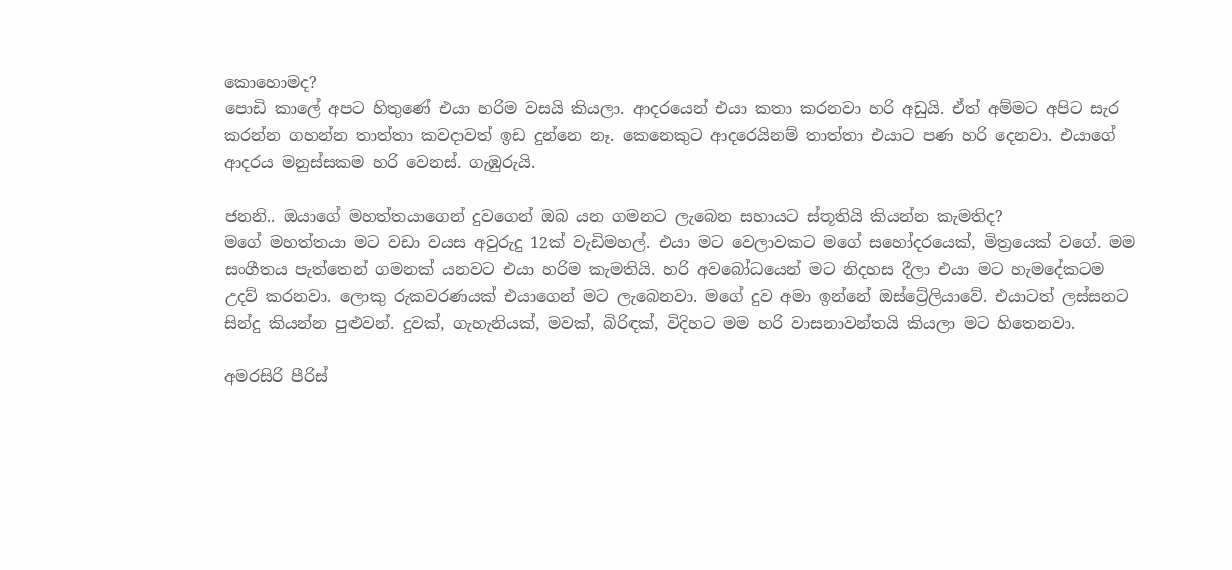කොහොමද?
පොඩි කාලේ අපට හිතුණේ එයා හරිම වසයි කියලා. ආදරයෙන් එයා කතා කරනවා හරි අඩුයි. ඒත් අම්මට අපිට සැර කරන්න ගහන්න තාත්තා කවදාවත් ඉඩ දුන්නෙ නෑ. කෙනෙකුට ආදරෙයිනම් තාත්තා එයාට පණ හරි දෙනවා. එයාගේ ආදරය මනුස්සකම හරි වෙනස්. ගැඹුරුයි.

ජනනි.. ඔයාගේ මහත්තයාගෙන් දුවගෙන් ඔබ යන ගමනට ලැබෙන සහායට ස්තූතියි කියන්න කැමතිද?
මගේ මහත්තයා මට වඩා වයස අවුරුදු 12ක් වැඩිමහල්. එයා මට වෙලාවකට මගේ සහෝදරයෙක්, මිත්‍රයෙක් වගේ. මම සංගීතය පැත්තෙන් ගමනක් යනවට එයා හරිම කැමතියි. හරි අවබෝධයෙන් මට නිදහස දීලා එයා මට හැමදේකටම උදව් කරනවා. ලොකු රුකවරණයක් එයාගෙන් මට ලැබෙනවා. මගේ දුව අමා ඉන්නේ ඔස්ට්‍රේලියාවේ. එයාටත් ලස්සනට සින්දු කියන්න පුළුවන්. දුවක්, ගැහැනියක්, මවක්, බිරිඳක්, විදිහට මම හරි වාසනාවන්තයි කියලා මට හිතෙනවා.

අමරසිරි පීරිස්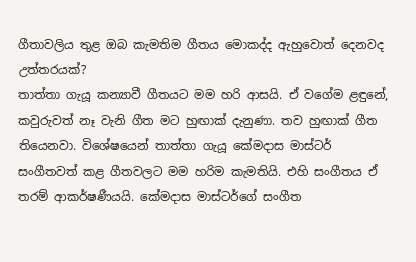ගීතාවලිය තුළ ඔබ කැමතිම ගීතය මොකද්ද ඇහුවොත් දෙනවද උත්තරයක්?
තාත්තා ගැයූ කන්‍යාවී ගීතයට මම හරි ආසයි. ඒ වගේම ළඳුනේ, කවුරුවත් නෑ වැනි ගීත මට හුඟාක් දැනුණා. තව හුඟාක් ගීත තියෙනවා. විශේෂයෙන් තාත්තා ගැයූ කේමදාස මාස්ටර් සංගීතවත් කළ ගීතවලට මම හරිම කැමතියි. එහි සංගීතය ඒ තරම් ආකර්ෂණීයයි. කේමදාස මාස්ටර්ගේ සංගීත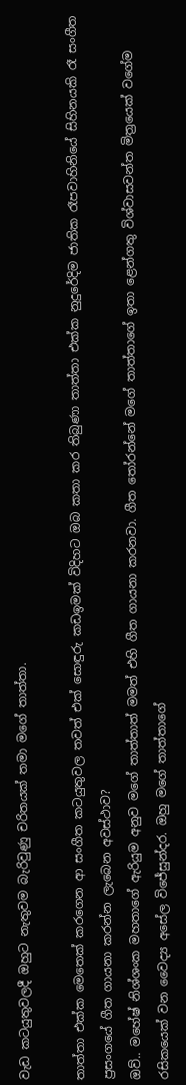වැඩ කටයුතුවලදී ඔහුට නැතුවම බැරිවුණු චරිතයක් තමා මගේ තාත්තා.

තාත්තා එක්ක මෙතෙක් කරගෙන ආ සංගීත කටයුතුවල තවත් එක් සොඳුරු කඩඉමක් විදිහට ඔබ කතා කර තිබුණා තාත්තා එක්ක නුදුරේදිම ජාතික රෑපවාහිනියේ සිහිනයකි රෑ සංගීත ප්‍රසංගයේ ගීත ගායනා කරන්න ලැබෙන අවස්ථාව?
ඔව්.. මහේෂ් නිශ්ශංක මහතාගේ ඇරියුම අනුව මගේ තාත්තාත් මමත් එහි ගීත ගායනා කරනවා. ගීත තෝරන්නේ මගේ තාත්තාගේ ඉතා ළෙන්ගතු විශ්වාසවන්ත මිත්‍රයෙක් වගේම රසිකයෙක් වන වෛද්‍ය අසේල විජේසුන්දර. ඔහු මගේ තාත්තාගේ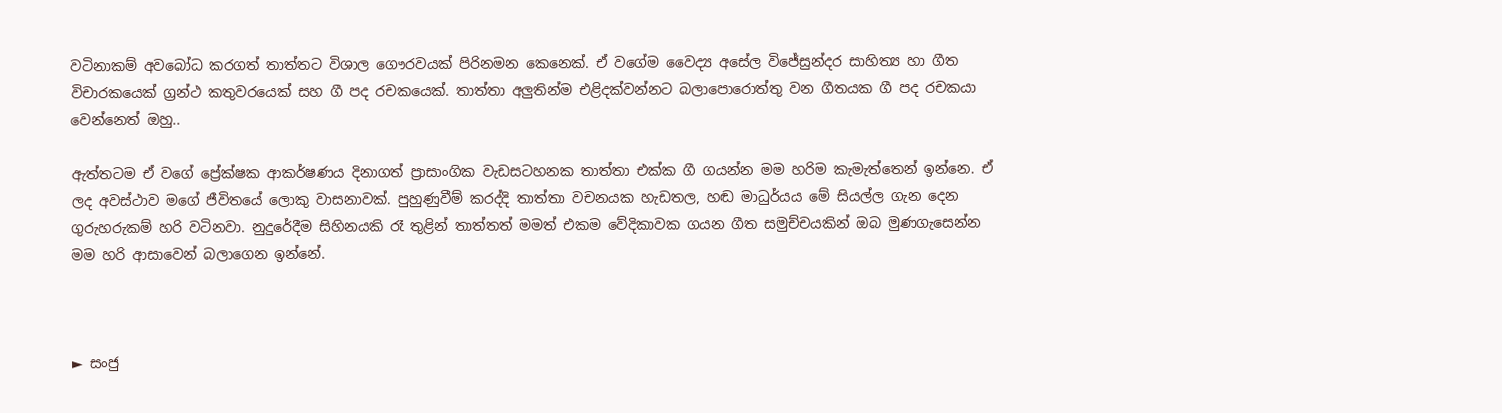වටිනාකම් අවබෝධ කරගත් තාත්තට විශාල ගෞරවයක් පිරිනමන කෙනෙක්. ඒ වගේම වෛද්‍ය අසේල විජේසුන්දර සාහිත්‍ය හා ගීත විචාරකයෙක් ග්‍රන්ථ කතුවරයෙක් සහ ගී පද රචකයෙක්. තාත්තා අලුතින්ම එළිදක්වන්නට බලාපොරොත්තු වන ගීතයක ගී පද රචකයා වෙන්නෙත් ඔහු..

ඇත්තටම ඒ වගේ ප්‍රේක්ෂක ආකර්ෂණය දිනාගත් ප්‍රාසාංගික වැඩසටහනක තාත්තා එක්ක ගී ගයන්න මම හරිම කැමැත්තෙන් ඉන්නෙ. ඒ ලද අවස්ථාව මගේ ජීවිතයේ ලොකු වාසනාවක්. පුහුණුවීම් කරද්දි තාත්තා වචනයක හැඩතල, හඬ මාධුර්යය මේ සියල්ල ගැන දෙන ගුරුහරුකම් හරි වටිනවා. නුදුරේදීම සිහිනයකි රෑ තුළින් තාත්තත් මමත් එකම වේදිකාවක ගයන ගීත සමුච්චයකින් ඔබ මුණගැසෙන්න මම හරි ආසාවෙන් බලාගෙන ඉන්නේ.



► සංජු